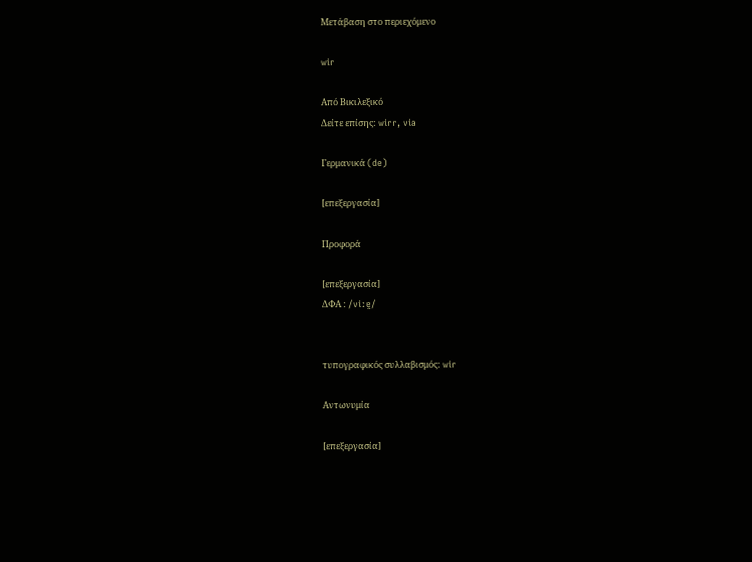Μετάβαση στο περιεχόμενο

wir

Από Βικιλεξικό
Δείτε επίσης: wirr, via

Γερμανικά (de)

[επεξεργασία]

Προφορά

[επεξεργασία]
ΔΦΑ : /viːɐ̯/


τυπογραφικός συλλαβισμός: wir

Αντωνυμία

[επεξεργασία]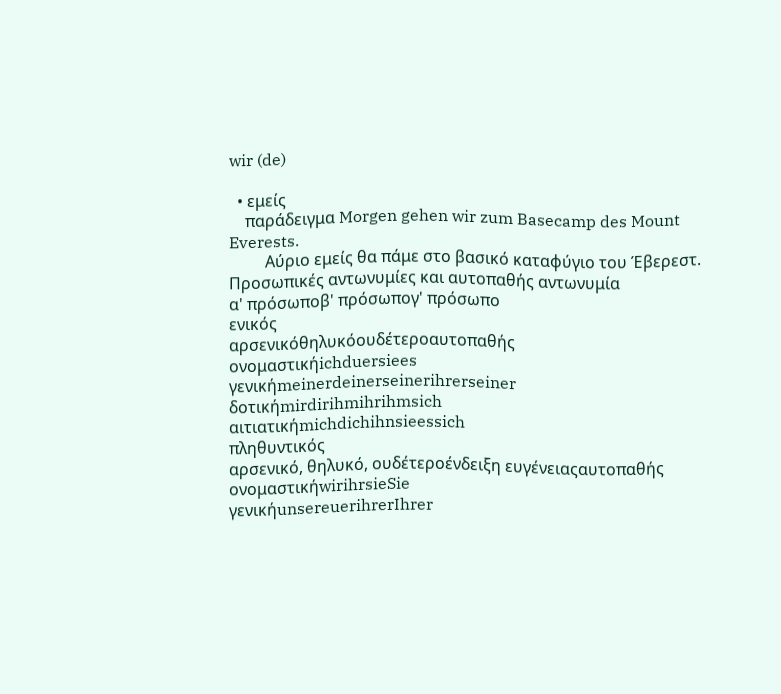wir (de)

  • εμείς
    παράδειγμα Morgen gehen wir zum Basecamp des Mount Everests.
         Αύριο εμείς θα πάμε στο βασικό καταφύγιο του Έβερεστ.
Προσωπικές αντωνυμίες και αυτοπαθής αντωνυμία
α' πρόσωποβ' πρόσωπογ' πρόσωπο
ενικός
αρσενικόθηλυκόουδέτεροαυτοπαθής
ονομαστικήichduersiees
γενικήmeinerdeinerseinerihrerseiner
δοτικήmirdirihmihrihmsich
αιτιατικήmichdichihnsieessich
πληθυντικός
αρσενικό, θηλυκό, ουδέτεροένδειξη ευγένειαςαυτοπαθής
ονομαστικήwirihrsieSie
γενικήunsereuerihrerIhrer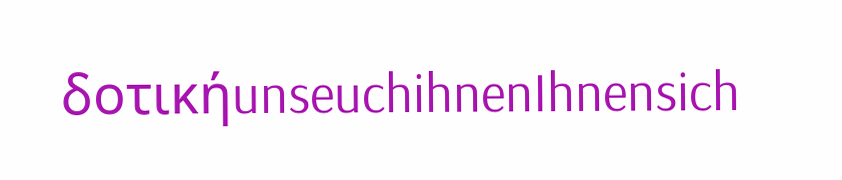δοτικήunseuchihnenIhnensich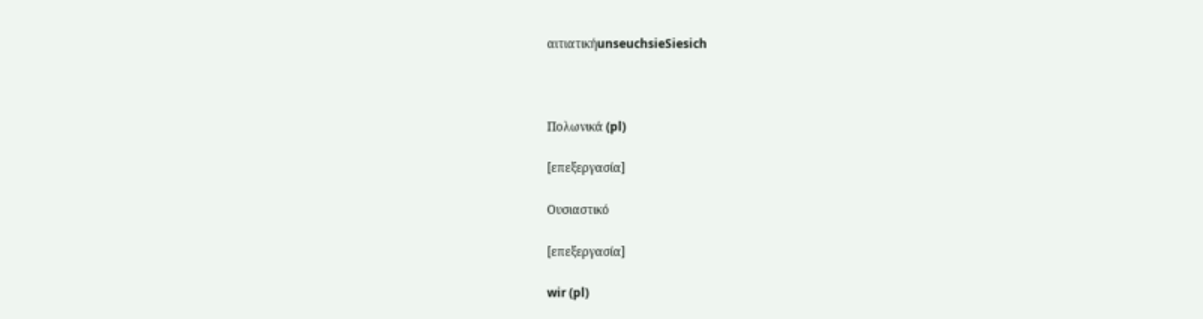αιτιατικήunseuchsieSiesich



Πολωνικά (pl)

[επεξεργασία]

Ουσιαστικό

[επεξεργασία]

wir (pl)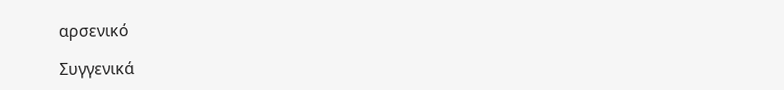αρσενικό

Συγγενικά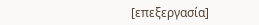[επεξεργασία]